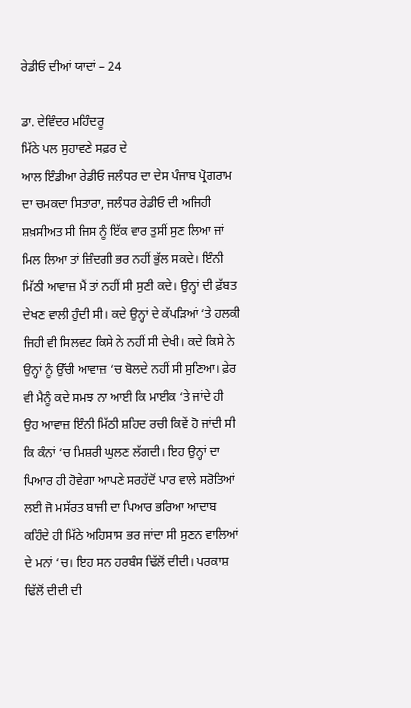ਰੇਡੀਓ ਦੀਆਂ ਯਾਦਾਂ – 24

ਡਾ. ਦੇਵਿੰਦਰ ਮਹਿੰਦਰੂ
ਮਿੱਠੇ ਪਲ ਸੁਹਾਵਣੇ ਸਫ਼ਰ ਦੇ
ਆਲ ਇੰਡੀਆ ਰੇਡੀਓ ਜਲੰਧਰ ਦਾ ਦੇਸ ਪੰਜਾਬ ਪ੍ਰੋਗਰਾਮ ਦਾ ਚਮਕਦਾ ਸਿਤਾਰਾ, ਜਲੰਧਰ ਰੇਡੀਓ ਦੀ ਅਜਿਹੀ ਸ਼ਖ਼ਸੀਅਤ ਸੀ ਜਿਸ ਨੂੰ ਇੱਕ ਵਾਰ ਤੁਸੀਂ ਸੁਣ ਲਿਆ ਜਾਂ ਮਿਲ ਲਿਆ ਤਾਂ ਜ਼ਿੰਦਗੀ ਭਰ ਨਹੀਂ ਭੁੱਲ ਸਕਦੇ। ਇੰਨੀ ਮਿੱਠੀ ਆਵਾਜ਼ ਮੈਂ ਤਾਂ ਨਹੀਂ ਸੀ ਸੁਣੀ ਕਦੇ। ਉਨ੍ਹਾਂ ਦੀ ਫ਼ੱਬਤ ਦੇਖਣ ਵਾਲੀ ਹੁੰਦੀ ਸੀ। ਕਦੇ ਉਨ੍ਹਾਂ ਦੇ ਕੱਪੜਿਆਂ ‘ਤੇ ਹਲਕੀ ਜਿਹੀ ਵੀ ਸਿਲਵਟ ਕਿਸੇ ਨੇ ਨਹੀਂ ਸੀ ਦੇਖੀ। ਕਦੇ ਕਿਸੇ ਨੇ ਉਨ੍ਹਾਂ ਨੂੰ ਉੱਚੀ ਆਵਾਜ਼ ‘ਚ ਬੋਲਦੇ ਨਹੀਂ ਸੀ ਸੁਣਿਆ। ਫ਼ੇਰ ਵੀ ਮੈਨੂੰ ਕਦੇ ਸਮਝ ਨਾ ਆਈ ਕਿ ਮਾਈਕ ‘ਤੇ ਜਾਂਦੇ ਹੀ ਉਹ ਆਵਾਜ਼ ਇੰਨੀ ਮਿੱਠੀ ਸ਼ਹਿਦ ਰਚੀ ਕਿਵੇਂ ਹੋ ਜਾਂਦੀ ਸੀ ਕਿ ਕੰਨਾਂ ‘ਚ ਮਿਸ਼ਰੀ ਘੁਲਣ ਲੱਗਦੀ। ਇਹ ਉਨ੍ਹਾਂ ਦਾ ਪਿਆਰ ਹੀ ਹੋਵੇਗਾ ਆਪਣੇ ਸਰਹੱਦੋਂ ਪਾਰ ਵਾਲੇ ਸਰੋਤਿਆਂ ਲਈ ਜੋ ਮਸੱਰਤ ਬਾਜੀ ਦਾ ਪਿਆਰ ਭਰਿਆ ਆਦਾਬ ਕਹਿੰਦੇ ਹੀ ਮਿੱਠੇ ਅਹਿਸਾਸ ਭਰ ਜਾਂਦਾ ਸੀ ਸੁਣਨ ਵਾਲਿਆਂ ਦੇ ਮਨਾਂ ‘ਚ। ਇਹ ਸਨ ਹਰਬੰਸ ਢਿੱਲੋਂ ਦੀਦੀ। ਪਰਕਾਸ਼ ਢਿੱਲੋਂ ਦੀਦੀ ਦੀ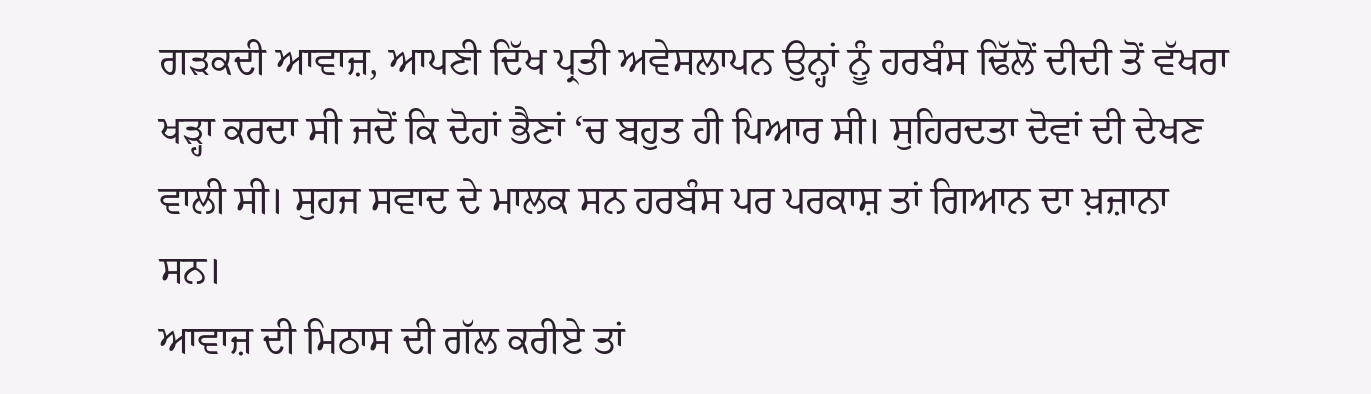ਗੜਕਦੀ ਆਵਾਜ਼, ਆਪਣੀ ਦਿੱਖ ਪ੍ਰਤੀ ਅਵੇਸਲਾਪਨ ਉਨ੍ਹਾਂ ਨੂੰ ਹਰਬੰਸ ਢਿੱਲੋਂ ਦੀਦੀ ਤੋਂ ਵੱਖਰਾ ਖੜ੍ਹਾ ਕਰਦਾ ਸੀ ਜਦੋਂ ਕਿ ਦੋਹਾਂ ਭੈਣਾਂ ‘ਚ ਬਹੁਤ ਹੀ ਪਿਆਰ ਸੀ। ਸੁਹਿਰਦਤਾ ਦੋਵਾਂ ਦੀ ਦੇਖਣ ਵਾਲੀ ਸੀ। ਸੁਹਜ ਸਵਾਦ ਦੇ ਮਾਲਕ ਸਨ ਹਰਬੰਸ ਪਰ ਪਰਕਾਸ਼ ਤਾਂ ਗਿਆਨ ਦਾ ਖ਼ਜ਼ਾਨਾ ਸਨ।
ਆਵਾਜ਼ ਦੀ ਮਿਠਾਸ ਦੀ ਗੱਲ ਕਰੀਏ ਤਾਂ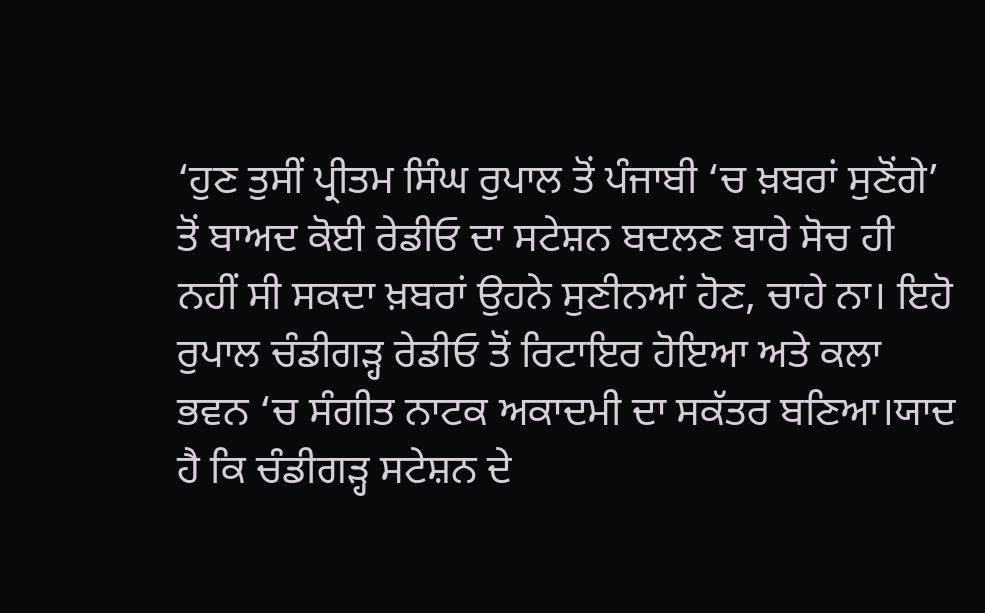‘ਹੁਣ ਤੁਸੀਂ ਪ੍ਰੀਤਮ ਸਿੰਘ ਰੁਪਾਲ ਤੋਂ ਪੰਜਾਬੀ ‘ਚ ਖ਼ਬਰਾਂ ਸੁਣੋਂਗੇ’ ਤੋਂ ਬਾਅਦ ਕੋਈ ਰੇਡੀਓ ਦਾ ਸਟੇਸ਼ਨ ਬਦਲਣ ਬਾਰੇ ਸੋਚ ਹੀ ਨਹੀਂ ਸੀ ਸਕਦਾ ਖ਼ਬਰਾਂ ਉਹਨੇ ਸੁਣੀਨਆਂ ਹੋਣ, ਚਾਹੇ ਨਾ। ਇਹੋ ਰੁਪਾਲ ਚੰਡੀਗੜ੍ਹ ਰੇਡੀਓ ਤੋਂ ਰਿਟਾਇਰ ਹੋਇਆ ਅਤੇ ਕਲਾ ਭਵਨ ‘ਚ ਸੰਗੀਤ ਨਾਟਕ ਅਕਾਦਮੀ ਦਾ ਸਕੱਤਰ ਬਣਿਆ।ਯਾਦ ਹੈ ਕਿ ਚੰਡੀਗੜ੍ਹ ਸਟੇਸ਼ਨ ਦੇ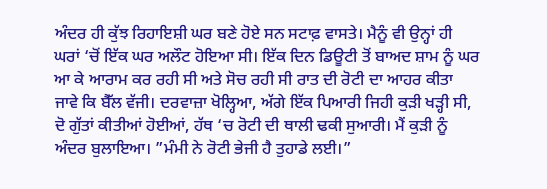ਅੰਦਰ ਹੀ ਕੁੱਝ ਰਿਹਾਇਸ਼ੀ ਘਰ ਬਣੇ ਹੋਏ ਸਨ ਸਟਾਫ਼ ਵਾਸਤੇ। ਮੈਨੂੰ ਵੀ ਉਨ੍ਹਾਂ ਹੀ ਘਰਾਂ ‘ਚੋਂ ਇੱਕ ਘਰ ਅਲੌਟ ਹੋਇਆ ਸੀ। ਇੱਕ ਦਿਨ ਡਿਊਟੀ ਤੋਂ ਬਾਅਦ ਸ਼ਾਮ ਨੂੰ ਘਰ ਆ ਕੇ ਆਰਾਮ ਕਰ ਰਹੀ ਸੀ ਅਤੇ ਸੋਚ ਰਹੀ ਸੀ ਰਾਤ ਦੀ ਰੋਟੀ ਦਾ ਆਹਰ ਕੀਤਾ ਜਾਵੇ ਕਿ ਬੈੱਲ ਵੱਜੀ। ਦਰਵਾਜ਼ਾ ਖੋਲ੍ਹਿਆ, ਅੱਗੇ ਇੱਕ ਪਿਆਰੀ ਜਿਹੀ ਕੁੜੀ ਖੜ੍ਹੀ ਸੀ, ਦੋ ਗੁੱਤਾਂ ਕੀਤੀਆਂ ਹੋਈਆਂ, ਹੱਥ ‘ਚ ਰੋਟੀ ਦੀ ਥਾਲੀ ਢਕੀ ਸੁਆਰੀ। ਮੈਂ ਕੁੜੀ ਨੂੰ ਅੰਦਰ ਬੁਲਾਇਆ। ”ਮੰਮੀ ਨੇ ਰੋਟੀ ਭੇਜੀ ਹੈ ਤੁਹਾਡੇ ਲਈ।”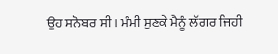ਉਹ ਸਨੋਬਰ ਸੀ। ਮੰਮੀ ਸੁਣਕੇ ਮੈਨੂੰ ਲੱਗਰ ਜਿਹੀ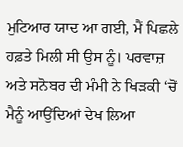ਮੁਟਿਆਰ ਯਾਦ ਆ ਗਈ, ਮੈਂ ਪਿਛਲੇ ਹਫ਼ਤੇ ਮਿਲੀ ਸੀ ਉਸ ਨੂੰ। ਪਰਵਾਜ਼ ਅਤੇ ਸਨੋਬਰ ਦੀ ਮੰਮੀ ਨੇ ਖਿੜਕੀ ‘ਚੋਂ ਮੈਨੂੰ ਆਉਂਦਿਆਂ ਦੇਖ ਲਿਆ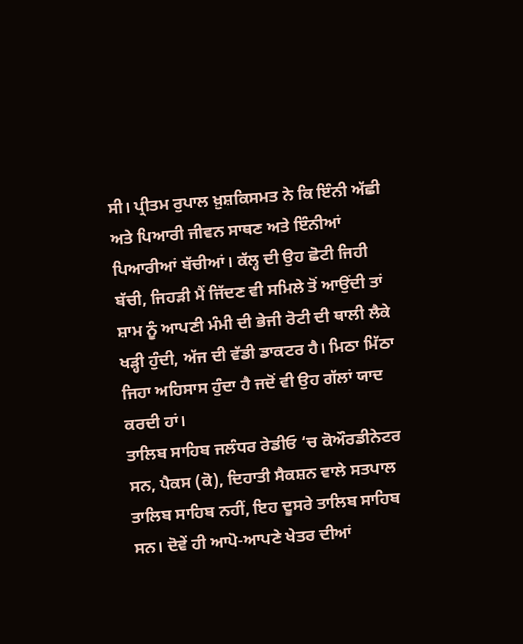ਸੀ। ਪ੍ਰੀਤਮ ਰੁਪਾਲ ਖ਼ੁਸ਼ਕਿਸਮਤ ਨੇ ਕਿ ਇੰਨੀ ਅੱਛੀ ਅਤੇ ਪਿਆਰੀ ਜੀਵਨ ਸਾਥਣ ਅਤੇ ਇੰਨੀਆਂ ਪਿਆਰੀਆਂ ਬੱਚੀਆਂ। ਕੱਲ੍ਹ ਦੀ ਉਹ ਛੋਟੀ ਜਿਹੀ ਬੱਚੀ, ਜਿਹੜੀ ਮੈਂ ਜਿੱਦਣ ਵੀ ਸਮਿਲੇ ਤੋਂ ਆਉਂਦੀ ਤਾਂ ਸ਼ਾਮ ਨੂੰ ਆਪਣੀ ਮੰਮੀ ਦੀ ਭੇਜੀ ਰੋਟੀ ਦੀ ਥਾਲੀ ਲੈਕੇ ਖੜ੍ਹੀ ਹੁੰਦੀ, ਅੱਜ ਦੀ ਵੱਡੀ ਡਾਕਟਰ ਹੈ। ਮਿਠਾ ਮਿੱਠਾ ਜਿਹਾ ਅਹਿਸਾਸ ਹੁੰਦਾ ਹੈ ਜਦੋਂ ਵੀ ਉਹ ਗੱਲਾਂ ਯਾਦ ਕਰਦੀ ਹਾਂ।
ਤਾਲਿਬ ਸਾਹਿਬ ਜਲੰਧਰ ਰੇਡੀਓ ‘ਚ ਕੋਔਰਡੀਨੇਟਰ ਸਨ, ਪੈਕਸ (ਕੋ), ਦਿਹਾਤੀ ਸੈਕਸ਼ਨ ਵਾਲੇ ਸਤਪਾਲ ਤਾਲਿਬ ਸਾਹਿਬ ਨਹੀਂ, ਇਹ ਦੂਸਰੇ ਤਾਲਿਬ ਸਾਹਿਬ ਸਨ। ਦੋਵੇਂ ਹੀ ਆਪੋ-ਆਪਣੇ ਖੇਤਰ ਦੀਆਂ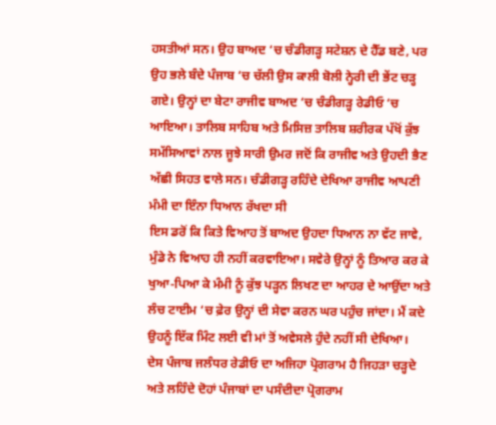ਹਸਤੀਆਂ ਸਨ। ਉਹ ਬਾਅਦ ‘ਚ ਚੰਡੀਗੜ੍ਹ ਸਟੇਸ਼ਨ ਦੇ ਹੈੱਡ ਬਣੇ, ਪਰ ਉਹ ਭਲੇ ਬੰਦੇ ਪੰਜਾਬ ‘ਚ ਚੱਲੀ ਉਸ ਕਾਲੀ ਬੋਲੀ ਨ੍ਹੇਰੀ ਦੀ ਭੇਂਟ ਚੜ੍ਹ ਗਏ। ਉਨ੍ਹਾਂ ਦਾ ਬੇਟਾ ਰਾਜੀਵ ਬਾਅਦ ‘ਚ ਚੰਡੀਗੜ੍ਹ ਰੇਡੀਓ ‘ਚ ਆਇਆ। ਤਾਲਿਬ ਸਾਹਿਬ ਅਤੇ ਮਿਸਿਜ਼ ਤਾਲਿਬ ਸ਼ਰੀਰਕ ਪੱਖੋਂ ਕੁੱਝ ਸਮੱਸਿਆਵਾਂ ਨਾਲ ਜੂਝੇ ਸਾਰੀ ਉਮਰ ਜਦੋਂ ਕਿ ਰਾਜੀਵ ਅਤੇ ਉਹਦੀ ਭੈਣ ਅੱਛੀ ਸਿਹਤ ਵਾਲੇ ਸਨ। ਚੰਡੀਗੜ੍ਹ ਰਹਿੰਦੇ ਦੇਖਿਆ ਰਾਜੀਵ ਆਪਣੀ ਮੰਮੀ ਦਾ ਇੰਨਾ ਧਿਆਨ ਰੱਖਦਾ ਸੀ
ਇਸ ਡਰੋਂ ਕਿ ਕਿਤੇ ਵਿਆਹ ਤੋਂ ਬਾਅਦ ਉਹਦਾ ਧਿਆਨ ਨਾ ਵੱਟ ਜਾਵੇ, ਮੁੰਡੇ ਨੇ ਵਿਆਹ ਹੀ ਨਹੀਂ ਕਰਵਾਇਆ। ਸਵੇਰੇ ਉਨ੍ਹਾਂ ਨੂੰ ਤਿਆਰ ਕਰ ਕੇ ਖੁਆ-ਪਿਆ ਕੇ ਮੰਮੀ ਨੂੰ ਕੁੱਝ ਪੜ੍ਹਨ ਲਿਖਣ ਦਾ ਆਹਰ ਦੇ ਆਉਂਦਾ ਅਤੇ ਲੰਚ ਟਾਈਮ ‘ਚ ਫ਼ੇਰ ਉਨ੍ਹਾਂ ਦੀ ਸੇਵਾ ਕਰਨ ਘਰ ਪਹੁੰਚ ਜਾਂਦਾ। ਮੈਂ ਕਦੇ ਉਹਨੂੰ ਇੱਕ ਮਿੰਟ ਲਈ ਵੀ ਮਾਂ ਤੋਂ ਅਵੇਸਲੇ ਹੁੰਦੇ ਨਹੀਂ ਸੀ ਦੇਖਿਆ।
ਦੇਸ ਪੰਜਾਬ ਜਲੰਧਰ ਰੇਡੀਓ ਦਾ ਅਜਿਹਾ ਪ੍ਰੋਗਰਾਮ ਹੈ ਜਿਹੜਾ ਚੜ੍ਹਦੇ ਅਤੇ ਲਹਿੰਦੇ ਦੋਹਾਂ ਪੰਜਾਬਾਂ ਦਾ ਪਸੰਦੀਦਾ ਪ੍ਰੋਗਰਾਮ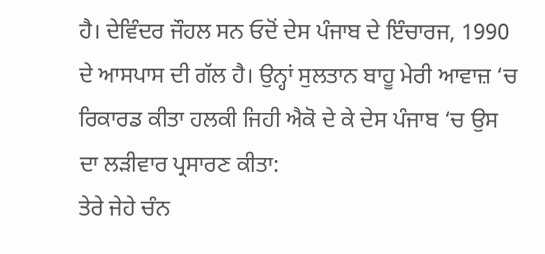ਹੈ। ਦੇਵਿੰਦਰ ਜੌਹਲ ਸਨ ਓਦੋਂ ਦੇਸ ਪੰਜਾਬ ਦੇ ਇੰਚਾਰਜ, 1990 ਦੇ ਆਸਪਾਸ ਦੀ ਗੱਲ ਹੈ। ਉਨ੍ਹਾਂ ਸੁਲਤਾਨ ਬਾਹੂ ਮੇਰੀ ਆਵਾਜ਼ ‘ਚ ਰਿਕਾਰਡ ਕੀਤਾ ਹਲਕੀ ਜਿਹੀ ਐਕੋ ਦੇ ਕੇ ਦੇਸ ਪੰਜਾਬ ‘ਚ ਉਸ ਦਾ ਲੜੀਵਾਰ ਪ੍ਰਸਾਰਣ ਕੀਤਾ:
ਤੇਰੇ ਜੇਹੇ ਚੰਨ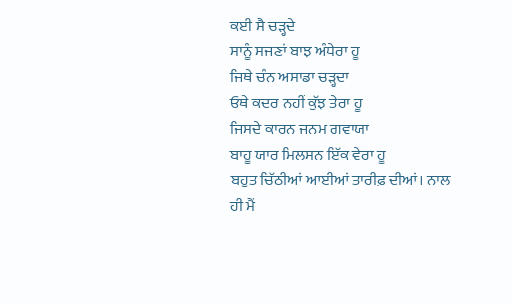ਕਈ ਸੈ ਚੜ੍ਹਦੇ
ਸਾਨੂੰ ਸਜਣਾਂ ਬਾਝ ਅੰਧੇਰਾ ਹੂ
ਜਿਥੇ ਚੰਨ ਅਸਾਡਾ ਚੜ੍ਹਦਾ
ਓਥੇ ਕਦਰ ਨਹੀਂ ਕੁੱਝ ਤੇਰਾ ਹੂ
ਜਿਸਦੇ ਕਾਰਨ ਜਨਮ ਗਵਾਯਾ
ਬਾਹੂ ਯਾਰ ਮਿਲਸਨ ਇੱਕ ਵੇਰਾ ਹੂ
ਬਹੁਤ ਚਿੱਠੀਆਂ ਆਈਆਂ ਤਾਰੀਫ਼ ਦੀਆਂ। ਨਾਲ ਹੀ ਮੈਂ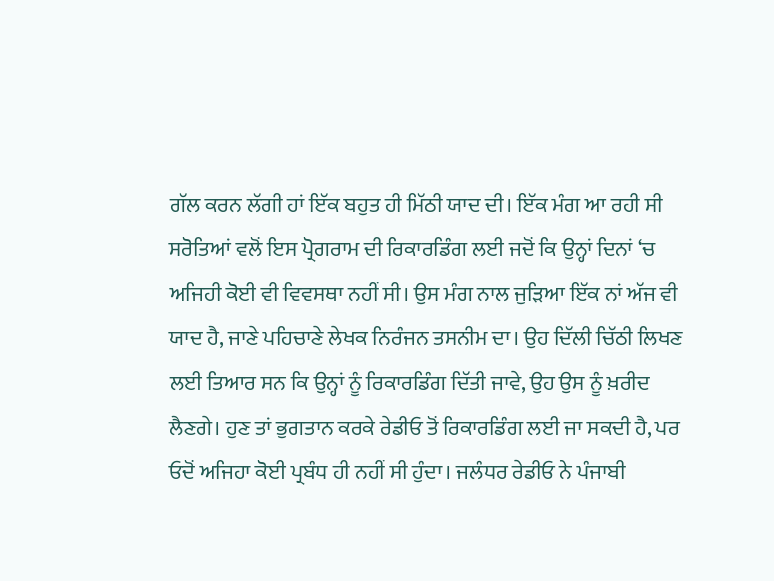ਗੱਲ ਕਰਨ ਲੱਗੀ ਹਾਂ ਇੱਕ ਬਹੁਤ ਹੀ ਮਿੱਠੀ ਯਾਦ ਦੀ। ਇੱਕ ਮੰਗ ਆ ਰਹੀ ਸੀ ਸਰੋਤਿਆਂ ਵਲੋਂ ਇਸ ਪ੍ਰੋਗਰਾਮ ਦੀ ਰਿਕਾਰਡਿੰਗ ਲਈ ਜਦੋਂ ਕਿ ਉਨ੍ਹਾਂ ਦਿਨਾਂ ‘ਚ ਅਜਿਹੀ ਕੋਈ ਵੀ ਵਿਵਸਥਾ ਨਹੀਂ ਸੀ। ਉਸ ਮੰਗ ਨਾਲ ਜੁੜਿਆ ਇੱਕ ਨਾਂ ਅੱਜ ਵੀ ਯਾਦ ਹੈ, ਜਾਣੇ ਪਹਿਚਾਣੇ ਲੇਖਕ ਨਿਰੰਜਨ ਤਸਨੀਮ ਦਾ। ਉਹ ਦਿੱਲੀ ਚਿੱਠੀ ਲਿਖਣ ਲਈ ਤਿਆਰ ਸਨ ਕਿ ਉਨ੍ਹਾਂ ਨੂੰ ਰਿਕਾਰਡਿੰਗ ਦਿੱਤੀ ਜਾਵੇ, ਉਹ ਉਸ ਨੂੰ ਖ਼ਰੀਦ ਲੈਣਗੇ। ਹੁਣ ਤਾਂ ਭੁਗਤਾਨ ਕਰਕੇ ਰੇਡੀਓ ਤੋਂ ਰਿਕਾਰਡਿੰਗ ਲਈ ਜਾ ਸਕਦੀ ਹੈ, ਪਰ ਓਦੋਂ ਅਜਿਹਾ ਕੋਈ ਪ੍ਰਬੰਧ ਹੀ ਨਹੀਂ ਸੀ ਹੁੰਦਾ। ਜਲੰਧਰ ਰੇਡੀਓ ਨੇ ਪੰਜਾਬੀ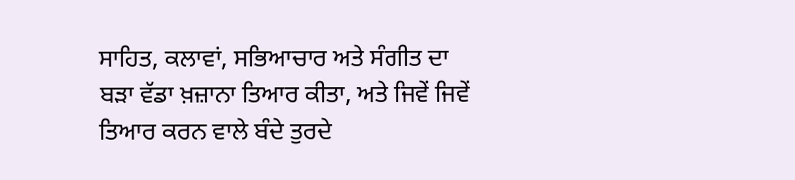ਸਾਹਿਤ, ਕਲਾਵਾਂ, ਸਭਿਆਚਾਰ ਅਤੇ ਸੰਗੀਤ ਦਾ ਬੜਾ ਵੱਡਾ ਖ਼ਜ਼ਾਨਾ ਤਿਆਰ ਕੀਤਾ, ਅਤੇ ਜਿਵੇਂ ਜਿਵੇਂ ਤਿਆਰ ਕਰਨ ਵਾਲੇ ਬੰਦੇ ਤੁਰਦੇ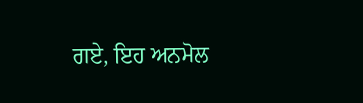ਗਏ, ਇਹ ਅਨਮੋਲ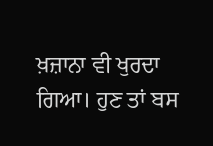ਖ਼ਜ਼ਾਨਾ ਵੀ ਖੁਰਦਾ ਗਿਆ। ਹੁਣ ਤਾਂ ਬਸ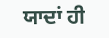ਯਾਦਾਂ ਹੀ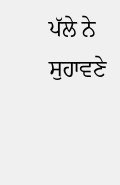ਪੱਲੇ ਨੇ ਸੁਹਾਵਣੇ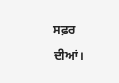ਸਫ਼ਰ ਦੀਆਂ।